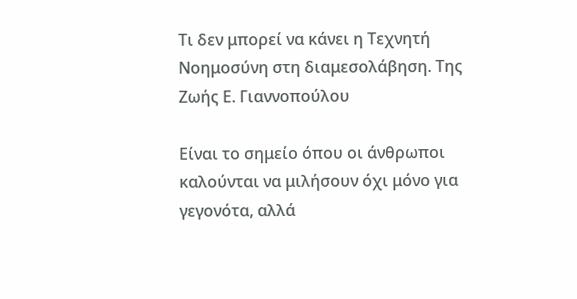Τι δεν μπορεί να κάνει η Τεχνητή Νοημοσύνη στη διαμεσολάβηση. Της Ζωής Ε. Γιαννοπούλου

Είναι το σημείο όπου οι άνθρωποι καλούνται να μιλήσουν όχι μόνο για γεγονότα, αλλά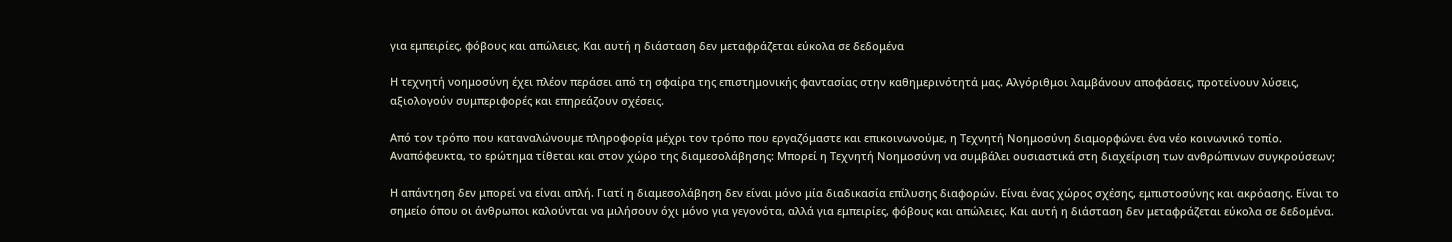για εμπειρίες, φόβους και απώλειες. Και αυτή η διάσταση δεν μεταφράζεται εύκολα σε δεδομένα

Η τεχνητή νοημοσύνη έχει πλέον περάσει από τη σφαίρα της επιστημονικής φαντασίας στην καθημερινότητά μας. Αλγόριθμοι λαμβάνουν αποφάσεις, προτείνουν λύσεις, αξιολογούν συμπεριφορές και επηρεάζουν σχέσεις.

Από τον τρόπο που καταναλώνουμε πληροφορία μέχρι τον τρόπο που εργαζόμαστε και επικοινωνούμε, η Τεχνητή Νοημοσύνη διαμορφώνει ένα νέο κοινωνικό τοπίο. Αναπόφευκτα, το ερώτημα τίθεται και στον χώρο της διαμεσολάβησης: Μπορεί η Τεχνητή Νοημοσύνη να συμβάλει ουσιαστικά στη διαχείριση των ανθρώπινων συγκρούσεων;

Η απάντηση δεν μπορεί να είναι απλή. Γιατί η διαμεσολάβηση δεν είναι μόνο μία διαδικασία επίλυσης διαφορών. Είναι ένας χώρος σχέσης, εμπιστοσύνης και ακρόασης. Είναι το σημείο όπου οι άνθρωποι καλούνται να μιλήσουν όχι μόνο για γεγονότα, αλλά για εμπειρίες, φόβους και απώλειες. Και αυτή η διάσταση δεν μεταφράζεται εύκολα σε δεδομένα.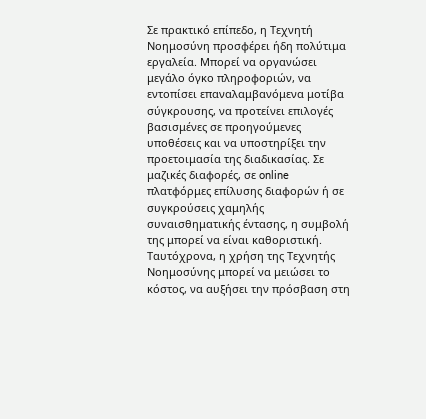Σε πρακτικό επίπεδο, η Τεχνητή Νοημοσύνη προσφέρει ήδη πολύτιμα εργαλεία. Μπορεί να οργανώσει μεγάλο όγκο πληροφοριών, να εντοπίσει επαναλαμβανόμενα μοτίβα σύγκρουσης, να προτείνει επιλογές βασισμένες σε προηγούμενες υποθέσεις και να υποστηρίξει την προετοιμασία της διαδικασίας. Σε μαζικές διαφορές, σε online πλατφόρμες επίλυσης διαφορών ή σε συγκρούσεις χαμηλής συναισθηματικής έντασης, η συμβολή της μπορεί να είναι καθοριστική. Ταυτόχρονα, η χρήση της Τεχνητής Νοημοσύνης μπορεί να μειώσει το κόστος, να αυξήσει την πρόσβαση στη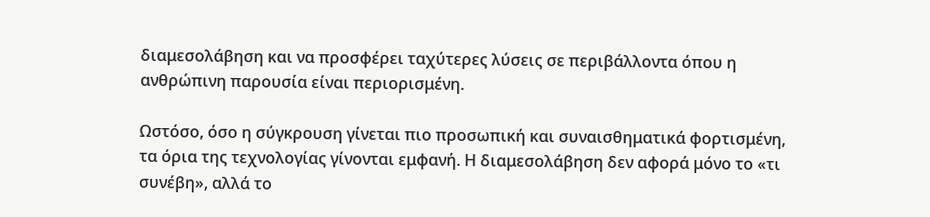διαμεσολάβηση και να προσφέρει ταχύτερες λύσεις σε περιβάλλοντα όπου η ανθρώπινη παρουσία είναι περιορισμένη.

Ωστόσο, όσο η σύγκρουση γίνεται πιο προσωπική και συναισθηματικά φορτισμένη, τα όρια της τεχνολογίας γίνονται εμφανή. Η διαμεσολάβηση δεν αφορά μόνο το «τι συνέβη», αλλά το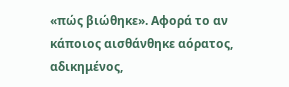«πώς βιώθηκε». Αφορά το αν κάποιος αισθάνθηκε αόρατος, αδικημένος,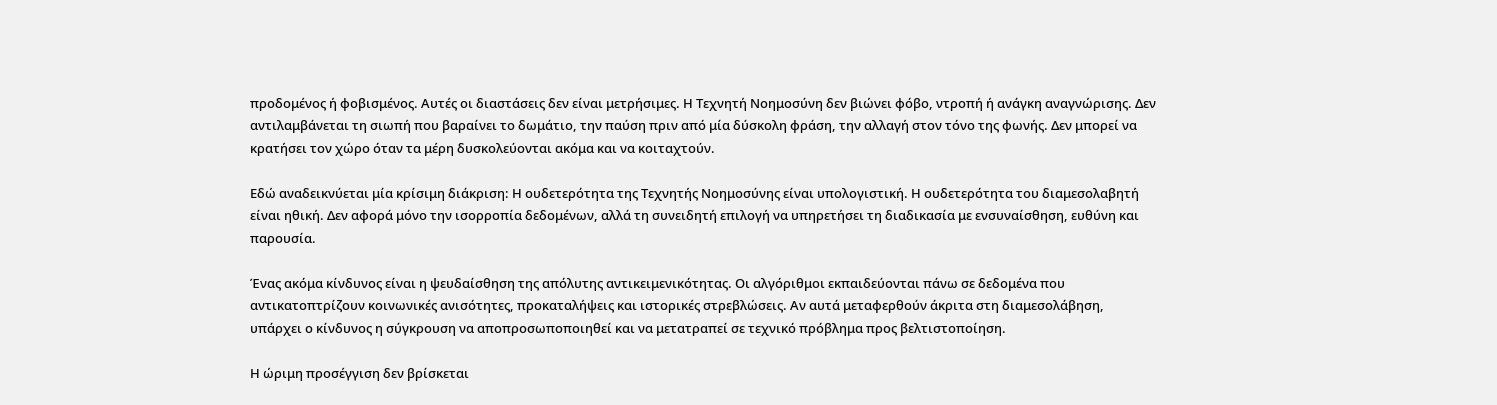προδομένος ή φοβισμένος. Αυτές οι διαστάσεις δεν είναι μετρήσιμες. Η Τεχνητή Νοημοσύνη δεν βιώνει φόβο, ντροπή ή ανάγκη αναγνώρισης. Δεν αντιλαμβάνεται τη σιωπή που βαραίνει το δωμάτιο, την παύση πριν από μία δύσκολη φράση, την αλλαγή στον τόνο της φωνής. Δεν μπορεί να κρατήσει τον χώρο όταν τα μέρη δυσκολεύονται ακόμα και να κοιταχτούν.

Εδώ αναδεικνύεται μία κρίσιμη διάκριση: Η ουδετερότητα της Τεχνητής Νοημοσύνης είναι υπολογιστική. Η ουδετερότητα του διαμεσολαβητή είναι ηθική. Δεν αφορά μόνο την ισορροπία δεδομένων, αλλά τη συνειδητή επιλογή να υπηρετήσει τη διαδικασία με ενσυναίσθηση, ευθύνη και παρουσία.

Ένας ακόμα κίνδυνος είναι η ψευδαίσθηση της απόλυτης αντικειμενικότητας. Οι αλγόριθμοι εκπαιδεύονται πάνω σε δεδομένα που αντικατοπτρίζουν κοινωνικές ανισότητες, προκαταλήψεις και ιστορικές στρεβλώσεις. Αν αυτά μεταφερθούν άκριτα στη διαμεσολάβηση, υπάρχει ο κίνδυνος η σύγκρουση να αποπροσωποποιηθεί και να μετατραπεί σε τεχνικό πρόβλημα προς βελτιστοποίηση.

Η ώριμη προσέγγιση δεν βρίσκεται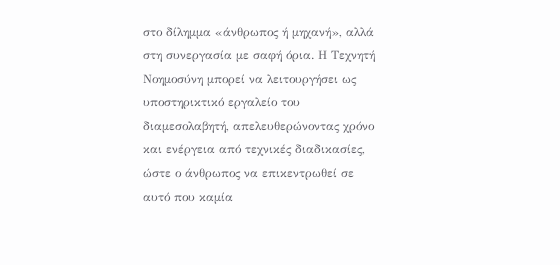στο δίλημμα «άνθρωπος ή μηχανή», αλλά στη συνεργασία με σαφή όρια. Η Τεχνητή Νοημοσύνη μπορεί να λειτουργήσει ως υποστηρικτικό εργαλείο του διαμεσολαβητή, απελευθερώνοντας χρόνο και ενέργεια από τεχνικές διαδικασίες, ώστε ο άνθρωπος να επικεντρωθεί σε αυτό που καμία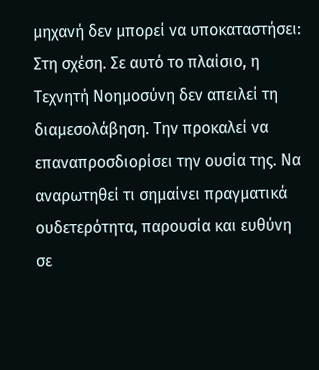μηχανή δεν μπορεί να υποκαταστήσει: Στη σχέση. Σε αυτό το πλαίσιο, η Τεχνητή Νοημοσύνη δεν απειλεί τη διαμεσολάβηση. Την προκαλεί να επαναπροσδιορίσει την ουσία της. Να αναρωτηθεί τι σημαίνει πραγματικά ουδετερότητα, παρουσία και ευθύνη σε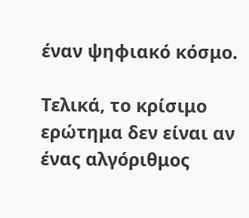έναν ψηφιακό κόσμο.

Τελικά, το κρίσιμο ερώτημα δεν είναι αν ένας αλγόριθμος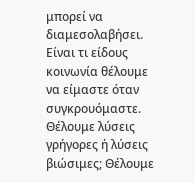μπορεί να διαμεσολαβήσει. Είναι τι είδους κοινωνία θέλουμε να είμαστε όταν συγκρουόμαστε. Θέλουμε λύσεις γρήγορες ή λύσεις βιώσιμες; Θέλουμε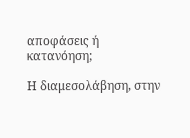αποφάσεις ή κατανόηση;

Η διαμεσολάβηση, στην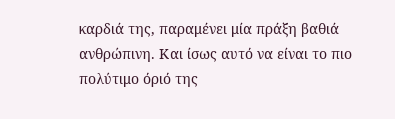καρδιά της, παραμένει μία πράξη βαθιά ανθρώπινη. Και ίσως αυτό να είναι το πιο πολύτιμο όριό της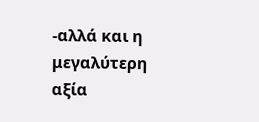-αλλά και η μεγαλύτερη αξία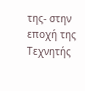της- στην εποχή της Τεχνητής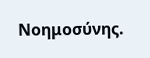Νοημοσύνης.